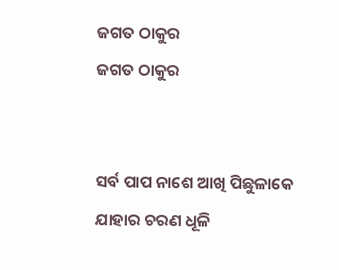ଜଗତ ଠାକୁର
ଜଗତ ଠାକୁର


ସର୍ବ ପାପ ନାଶେ ଆଖି ପିଛୁଳାକେ
ଯାହାର ଚରଣ ଧୂଳି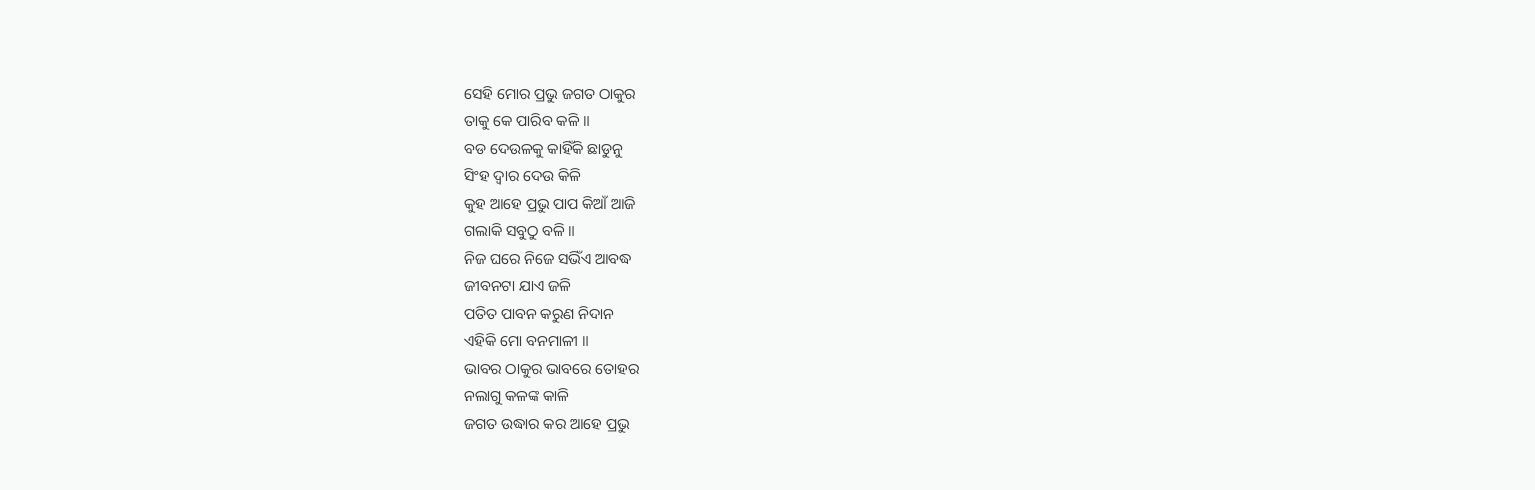ସେହି ମୋର ପ୍ରଭୁ ଜଗତ ଠାକୁର
ତାକୁ କେ ପାରିବ କଳି ॥
ବଡ ଦେଉଳକୁ କାହିଁକି ଛାଡୁନୁ
ସିଂହ ଦ୍ବାର ଦେଉ କିଳି
କୁହ ଆହେ ପ୍ରଭୁ ପାପ କିଆଁ ଆଜି
ଗଲାକି ସବୁଠୁ ବଳି ॥
ନିଜ ଘରେ ନିଜେ ସଭିଁଏ ଆବଦ୍ଧ
ଜୀବନଟା ଯାଏ ଜଳି
ପତିତ ପାବନ କରୁଣ ନିଦାନ
ଏହିକି ମୋ ବନମାଳୀ ॥
ଭାବର ଠାକୁର ଭାବରେ ତୋହର
ନଲାଗୁ କଳଙ୍କ କାଳି
ଜଗତ ଉଦ୍ଧାର କର ଆହେ ପ୍ରଭୁ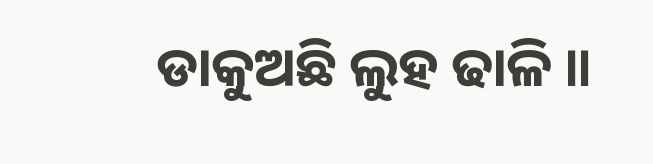ଡାକୁଅଛି ଲୁହ ଢାଳି ॥